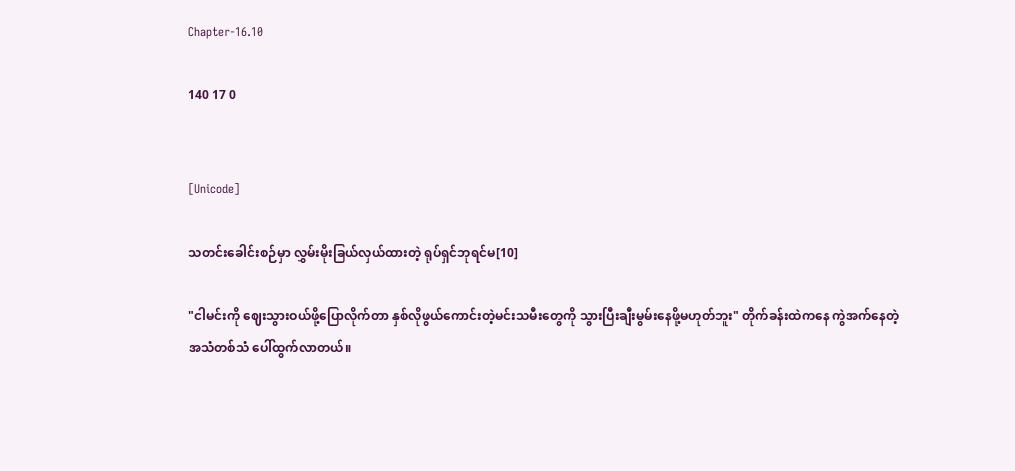Chapter-16.10

140 17 0


[Unicode]

သတင်းခေါင်းစဉ်မှာ လွှမ်းမိုးခြယ်လှယ်ထားတဲ့ ရုပ်ရှင်ဘုရင်မ[10]

"ငါမင်းကို ဈေးသွားဝယ်ဖို့ပြောလိုက်တာ နှစ်လိုဖွယ်ကောင်းတဲ့မင်းသမီးတွေကို သွားပြီးချီးမွမ်းနေဖို့မဟုတ်ဘူး" တိုက်ခန်းထဲကနေ ကွဲအက်နေတဲ့အသံတစ်သံ ပေါ်ထွက်လာတယ်။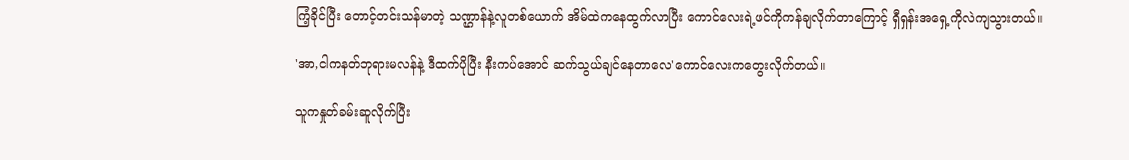ကြံ့ခိုင်ပြီး တောင့်တင်းသန်မာတဲ့ သဏ္ဌာန်နဲ့လူတစ်ယောက် အိမ်ထဲကနေထွက်လာပြီး ကောင်လေးရဲ့ဖင်ကိုကန်ချလိုက်တာကြောင့် ရှီရှန်းအရှေ့ကိုလဲကျသွားတယ်။

'အာ,ငါကနတ်ဘုရားမလန်နဲ့ ဒီထက်ပိုပြီး နီးကပ်အောင် ဆက်သွယ်ချင်နေတာလေ'ကောင်လေးကတွေးလိုက်တယ်။

သူကနှုတ်ခမ်းဆူလိုက်ပြီး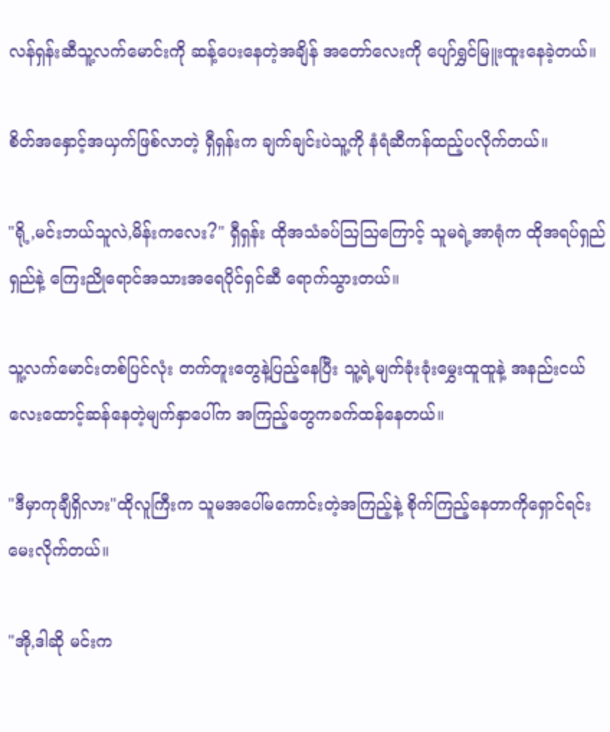လန်ရှန်းဆီသူ့လက်မောင်းကို ဆန့်ပေးနေတဲ့အချိန် အတော်လေးကို ပျော်ရွှင်မြူးထူးနေခဲ့တယ်။

စိတ်အနှောင့်အယှက်ဖြစ်လာတဲ့ ရှီရှန်းက ချက်ချင်းပဲသူ့ကို နံရံဆီကန်ထည့်ပလိုက်တယ်။

"ရို့,မင်းဘယ်သူလဲ,မိန်းကလေး?" ရှီရှန်း ထိုအသံခပ်ဩဩကြောင့် သူမရဲ့အာရုံက ထိုအရပ်ရှည်ရှည်နဲ့ ကြေးညိုရောင်အသားအရေပိုင်ရှင်ဆီ ရောက်သွားတယ်။

သူ့လက်မောင်းတစ်ပြင်လုံး တက်တူးတွေနဲ့ပြည့်နေပြီး သူ့ရဲ့မျက်ခုံးခုံးမွှေးထူထူနဲ့ အနည်းငယ်လေးထောင့်ဆန်နေတဲ့မျက်နှာပေါ်က အကြည့်တွေကခက်ထန်နေတယ်။

"ဒီမှာကုချီရှိလား"ထိုလူကြီးက သူမအပေါ်မကောင်းတဲ့အကြည့်နဲ့ စိုက်ကြည့်နေတာကိုရှောင်ရင်း မေးလိုက်တယ်။

"အို,ဒါဆို မင်းက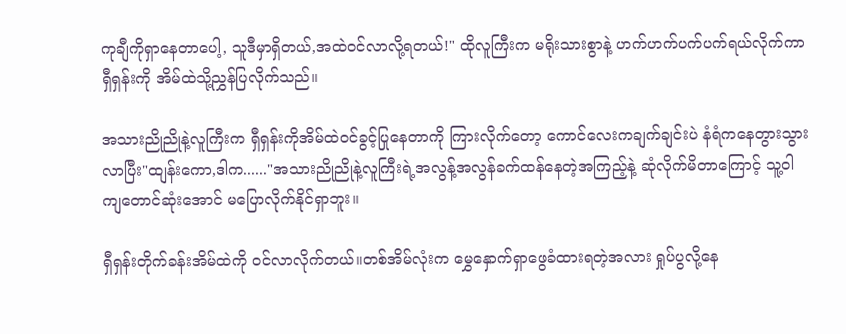ကုချီကိုရှာနေတာပေါ့, သူဒီမှာရှိတယ်,အထဲဝင်လာလို့ရတယ်!" ထိုလူကြီးက မရိုးသားစွာနဲ့ ဟက်ဟက်ပက်ပက်ရယ်လိုက်ကာ ရှီရှန်းကို အိမ်ထဲသို့ညွှန်ပြလိုက်သည်။

အသားညိုညိုနဲ့လူကြီးက ရှီရှန်းကိုအိမ်ထဲဝင်ခွင့်ပြုနေတာကို ကြားလိုက်တော့ ကောင်လေးကချက်ချင်းပဲ နံရံကနေတွားသွားလာပြီး"ထျန်းကော,ဒါက......"အသားညိုညိုနဲ့လူကြီးရဲ့အလွန့်အလွန်ခက်ထန်နေတဲ့အကြည့်နဲ့ ဆုံလိုက်မိတာကြောင့် သူ့ဝါကျတောင်ဆုံးအောင် မပြောလိုက်နိုင်ရှာဘူး။

ရှီရှန်းတိုက်ခန်းအိမ်ထဲကို ဝင်လာလိုက်တယ်။တစ်အိမ်လုံးက မွှေနှောက်ရှာဖွေခံထားရတဲ့အလား ရှုပ်ပွလို့နေ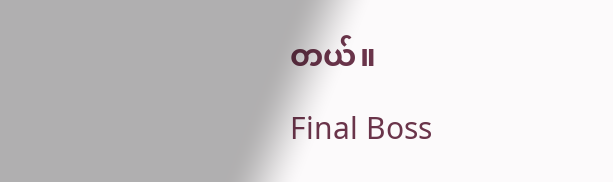တယ်။

Final Boss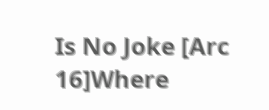Is No Joke [Arc 16]Where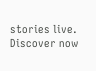stories live. Discover now